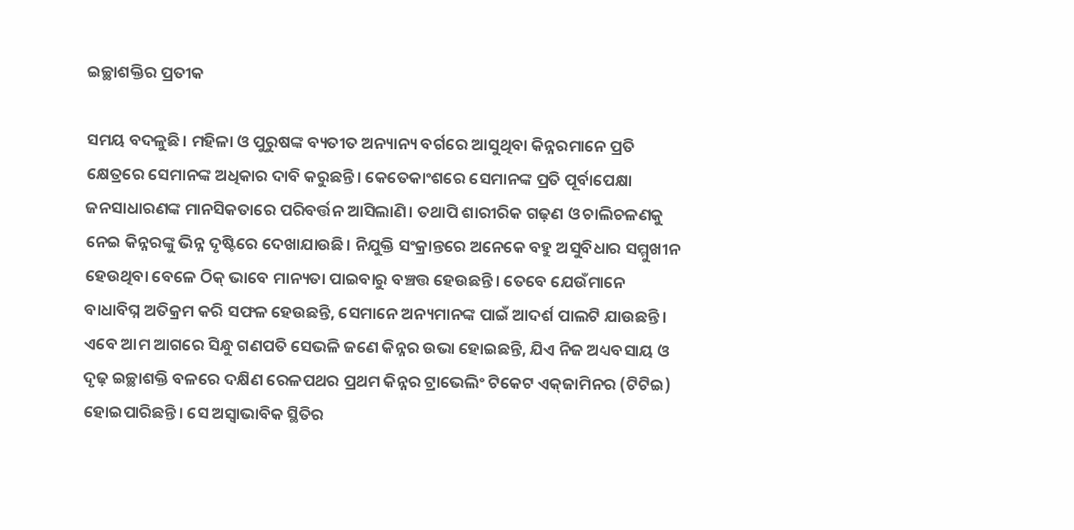ଇଚ୍ଛାଶକ୍ତିର ପ୍ରତୀକ

ସମୟ ବଦଳୁଛି। ମହିଳା ଓ ପୁରୁଷଙ୍କ ବ୍ୟତୀତ ଅନ୍ୟାନ୍ୟ ବର୍ଗରେ ଆସୁଥିବା କିନ୍ନରମାନେ ପ୍ରତି କ୍ଷେତ୍ରରେ ସେମାନଙ୍କ ଅଧିକାର ଦାବି କରୁଛନ୍ତି। କେତେକାଂଶରେ ସେମାନଙ୍କ ପ୍ରତି ପୂର୍ବାପେକ୍ଷା ଜନସାଧାରଣଙ୍କ ମାନସିକତାରେ ପରିବର୍ତ୍ତନ ଆସିଲାଣି। ତଥାପି ଶାରୀରିକ ଗଢ଼ଣ ଓ ଚାଲିଚଳଣକୁ ନେଇ କିନ୍ନରଙ୍କୁ ଭିନ୍ନ ଦୃଷ୍ଟିରେ ଦେଖାଯାଉଛି। ନିଯୁକ୍ତି ସଂକ୍ରାନ୍ତରେ ଅନେକେ ବହୁ ଅସୁବିଧାର ସମ୍ମୁଖୀନ ହେଉଥିବା ବେଳେ ଠିକ୍‌ ଭାବେ ମାନ୍ୟତା ପାଇବାରୁ ବଞ୍ଚତ୍ତ ହେଉଛନ୍ତି। ତେବେ ଯେଉଁମାନେ ବାଧାବିଘ୍ନ ଅତିକ୍ରମ କରି ସଫଳ ହେଉଛନ୍ତି, ସେମାନେ ଅନ୍ୟମାନଙ୍କ ପାଇଁ ଆଦର୍ଶ ପାଲଟି ଯାଉଛନ୍ତି। ଏବେ ଆମ ଆଗରେ ସିନ୍ଧୁ ଗଣପତି ସେଭଳି ଜଣେ କିନ୍ନର ଉଭା ହୋଇଛନ୍ତି, ଯିଏ ନିଜ ଅଧ୍ୟବସାୟ ଓ ଦୃଢ଼ ଇଚ୍ଛାଶକ୍ତି ବଳରେ ଦକ୍ଷିଣ ରେଳପଥର ପ୍ରଥମ କିନ୍ନର ଟ୍ରାଭେଲିଂ ଟିକେଟ ଏକ୍‌ଜାମିନର (ଟିଟିଇ) ହୋଇପାରିଛନ୍ତି। ସେ ଅସ୍ବାଭାବିକ ସ୍ଥିତିର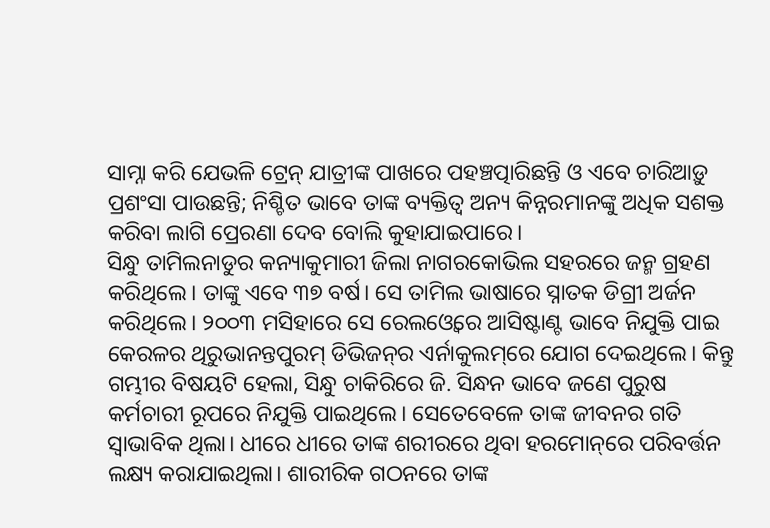ସାମ୍ନା କରି ଯେଭଳି ଟ୍ରେନ୍‌ ଯାତ୍ରୀଙ୍କ ପାଖରେ ପହଞ୍ଚତ୍ପାରିଛନ୍ତି ଓ ଏବେ ଚାରିଆଡ଼ୁ ପ୍ରଶଂସା ପାଉଛନ୍ତି; ନିଶ୍ଚିତ ଭାବେ ତାଙ୍କ ବ୍ୟକ୍ତିତ୍ୱ ଅନ୍ୟ କିନ୍ନରମାନଙ୍କୁ ଅଧିକ ସଶକ୍ତ କରିବା ଲାଗି ପ୍ରେରଣା ଦେବ ବୋଲି କୁହାଯାଇପାରେ।
ସିନ୍ଧୁ ତାମିଲନାଡୁର କନ୍ୟାକୁମାରୀ ଜିଲା ନାଗରକୋଭିଲ ସହରରେ ଜନ୍ମ ଗ୍ରହଣ କରିଥିଲେ। ତାଙ୍କୁ ଏବେ ୩୭ ବର୍ଷ। ସେ ତାମିଲ ଭାଷାରେ ସ୍ନାତକ ଡିଗ୍ରୀ ଅର୍ଜନ କରିଥିଲେ। ୨୦୦୩ ମସିହାରେ ସେ ରେଲଓ୍ବେରେ ଆସିଷ୍ଟାଣ୍ଟ ଭାବେ ନିଯୁକ୍ତି ପାଇ କେରଳର ଥିରୁଭାନନ୍ତପୁରମ୍‌ ଡିଭିଜନ୍‌ର ଏର୍ନାକୁଲମ୍‌ରେ ଯୋଗ ଦେଇଥିଲେ। କିନ୍ତୁ ଗମ୍ଭୀର ବିଷୟଟି ହେଲା, ସିନ୍ଧୁ ଚାକିରିରେ ଜି. ସିନ୍ଧନ ଭାବେ ଜଣେ ପୁରୁଷ କର୍ମଚାରୀ ରୂପରେ ନିଯୁକ୍ତି ପାଇଥିଲେ। ସେତେବେଳେ ତାଙ୍କ ଜୀବନର ଗତି ସ୍ବାଭାବିକ ଥିଲା। ଧୀରେ ଧୀରେ ତାଙ୍କ ଶରୀରରେ ଥିବା ହରମୋନ୍‌ରେ ପରିବର୍ତ୍ତନ ଲକ୍ଷ୍ୟ କରାଯାଇଥିଲା। ଶାରୀରିକ ଗଠନରେ ତାଙ୍କ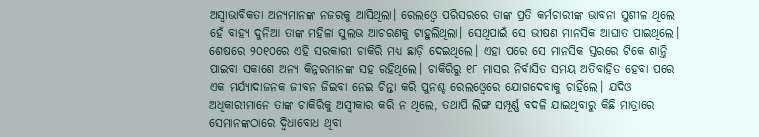ଅସ୍ବାଭାବିକତା ଅନ୍ୟମାନଙ୍କ ନଜରକୁ ଆସିଥିଲା। ରେଲଓ୍ବେ ପରିସରରେ ତାଙ୍କ ପ୍ରତି କର୍ମଚାରୀଙ୍କ ଭାବନା ସୁଶୀଳ ଥିଲେ ହେଁ ବାହ୍ୟ ଦୁନିଆ ତାଙ୍କ ମହିଳା ସୁଲଭ ଆଚରଣକୁ ଟାହୁଲିଥିଲା। ସେଥିପାଇଁ ସେ ଭୀଷଣ ମାନସିକ ଆଘାତ ପାଇଥିଲେ। ଶେଷରେ ୨୦୧୦ରେ ଏହି ସରକାରୀ ଚାକିରି ମଧ୍ୟ ଛାଡ଼ି ଦେଇଥିଲେ। ଏହା ପରେ ସେ ମାନସିକ ସ୍ତରରେ ଟିକେ ଶାନ୍ତି ପାଇବା ସକାଶେ ଅନ୍ୟ କିନ୍ନରମାନଙ୍କ ସହ ରହିଥିଲେ। ଚାକିରିରୁ ୧୮ ମାସର ନିର୍ବାସିତ ସମୟ ଅତିବାହିତ ହେବା ପରେ ଏକ ମର୍ଯ୍ୟାଦାଜନକ ଜୀବନ ଜିଇବା ନେଇ ଚିନ୍ତା କରି ପୁନଶ୍ଚ ରେଲଓ୍ବେରେ ଯୋଗଦେବାକୁ ଚାହିଁଲେ। ଯଦିଓ ଅଧିକାରୀମାନେ ତାଙ୍କ ଚାକିରିକୁ ଅସ୍ବୀକାର କରି ନ ଥିଲେ, ତଥାପି ଲିଙ୍ଗ ସମ୍ପୂର୍ଣ୍ଣ ବଦଳି ଯାଇଥିବାରୁ କିଛି ମାତ୍ରାରେ ସେମାନଙ୍କଠାରେ ଦ୍ୱିଧାବୋଧ ଥିବା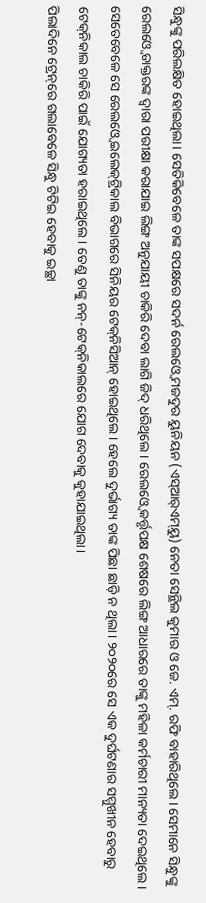ସିନ୍ଧୁଙ୍କୁ ପରିଲକ୍ଷିତ ହୋଇଥିଲା। ସେତିକିବେଳେ ତାଙ୍କ ସପକ୍ଷରେ ସଦର୍ନ ରେଲଓ୍ବେ ମଜଦୁର ୟୁନିୟନ (ଏସ୍‌ଆର୍‌ଏମ୍‌ୟୁ) ନେତା ସେନ୍ଥିଲ କୁମାର ଓ ଜେ. ଏମ୍‌. ରଫି ବାହାରିଥିଲେ। ସେମାନେ ସିନ୍ଧୁଙ୍କୁ ରେଲଓ୍ବେ ଡାକ୍ତରଙ୍କ ଦ୍ୱାରା ପରୀକ୍ଷା କରାଯାଇ ଲିଙ୍ଗ ଅନୁଯାୟୀ ଚାକିରି ଦେବା ଲାଗି ଜିଦ୍‌ ଧରିଥିଲେ। ରେଲଓ୍ବେ କର୍ତ୍ତୃପକ୍ଷ ଶେଷରେ ଲିଙ୍ଗ ଆଧାରରେ ତାଙ୍କୁ ମହିଳା କର୍ମଚାରୀ ମାନ୍ୟତା ଦେଇଥିଲେ। ସେତେବେଳେ ସେ ରେଲଓ୍ବେ ଇଲେକ୍‌ଟ୍ରିକାଲ ବିଭାଗରେ ସିନିୟର ଟେକ୍‌ନିସିଆନ୍‌ ହୋଇଥିଲେ। ହେଲେ ଦୁର୍ଭାଗ୍ୟ ତାଙ୍କ ପିଛା ଛାଡ଼ି ନ ଥିଲା। ୨୦୨୦ରେ ସେ ଏକ ଦୁର୍ଘଟଣାର ସମ୍ମୁଖୀନ ହେବାରୁ ଟେକ୍‌ନିକାଲ ଚାକିରି ପାଇଁ ଯୋଗ୍ୟତା ହରାଇଥିଲେ। ତେଣୁ ତାଙ୍କୁ ନନ୍‌-ଟେକ୍‌ନିକାଲରେ ଯୋଗ ଦେବାକୁ କୁହାଯାଇଥିଲା।
ପିଲାଦିନେ ଟ୍ରେନ୍‌ରେ ଗଲାବେଳେ ସିନ୍ଧୁ ଟିଟିଇ ହେବାକୁ ଇଚ୍ଛା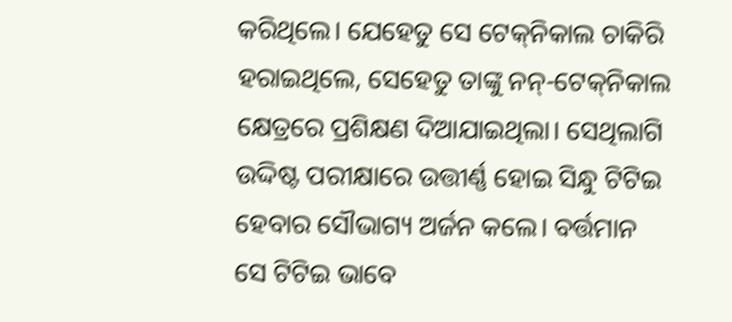କରିଥିଲେ। ଯେହେତୁ ସେ ଟେକ୍‌ନିକାଲ ଚାକିରି ହରାଇଥିଲେ, ସେହେତୁ ତାଙ୍କୁ ନନ୍‌-ଟେକ୍‌ନିକାଲ କ୍ଷେତ୍ରରେ ପ୍ରଶିକ୍ଷଣ ଦିଆଯାଇଥିଲା। ସେଥିଲାଗି ଉଦ୍ଦିଷ୍ଟ ପରୀକ୍ଷାରେ ଉତ୍ତୀର୍ଣ୍ଣ ହୋଇ ସିନ୍ଧୁ ଟିଟିଇ ହେବାର ସୌଭାଗ୍ୟ ଅର୍ଜନ କଲେ। ବର୍ତ୍ତମାନ ସେ ଟିଟିଇ ଭାବେ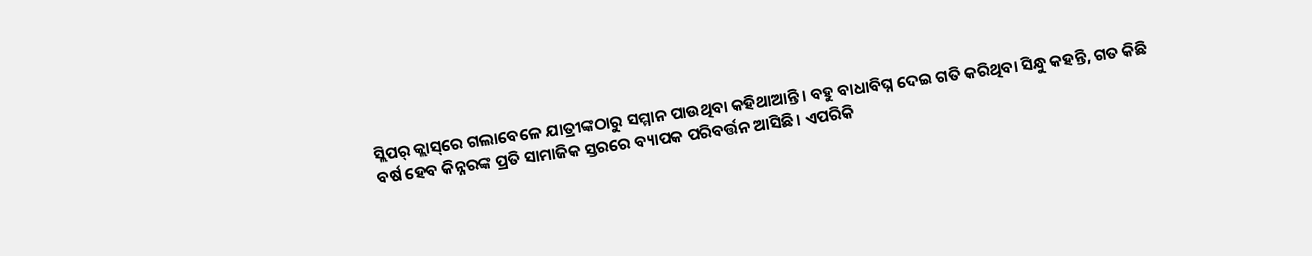ସ୍ଲିପର୍‌ କ୍ଲାସ୍‌ରେ ଗଲାବେଳେ ଯାତ୍ରୀଙ୍କଠାରୁ ସମ୍ମାନ ପାଉଥିବା କହିଥାଆନ୍ତି। ବହୁ ବାଧାବିଘ୍ନ ଦେଇ ଗତି କରିଥିବା ସିନ୍ଧୁ କହନ୍ତି, ଗତ କିଛି ବର୍ଷ ହେବ କିନ୍ନରଙ୍କ ପ୍ରତି ସାମାଜିକ ସ୍ତରରେ ବ୍ୟାପକ ପରିବର୍ତ୍ତନ ଆସିଛି। ଏପରିକି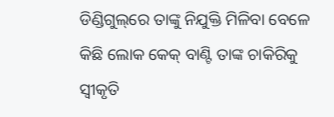ଡିଣ୍ଡିଗୁଲ୍‌ରେ ତାଙ୍କୁ ନିଯୁକ୍ତି ମିଳିବା ବେଳେ କିଛି ଲୋକ କେକ୍‌ ବାଣ୍ଟି ତାଙ୍କ ଚାକିରିକୁ ସ୍ବୀକୃତି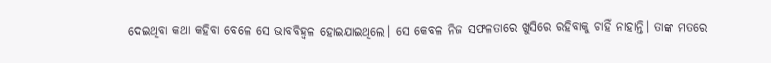ଦେଇଥିବା କଥା କହିବା ବେଳେ ସେ ଭାବବିହ୍ବଳ ହୋଇଯାଇଥିଲେ। ସେ କେବଳ ନିଜ ସଫଳତାରେ ଖୁସିରେ ରହିବାକୁ ଚାହିଁ ନାହାନ୍ତି। ତାଙ୍କ ମତରେ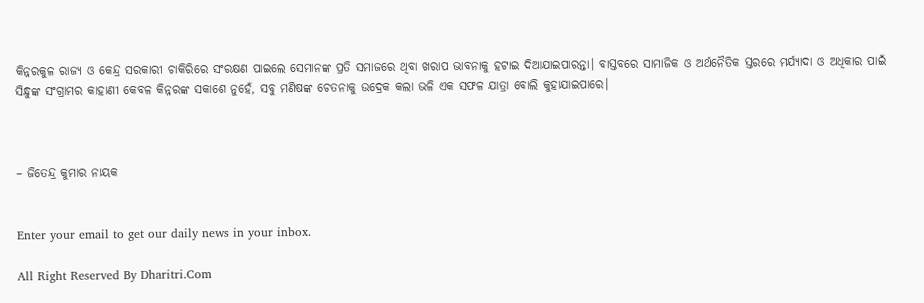କିନ୍ନରକୁଳ ରାଜ୍ୟ ଓ କେନ୍ଦ୍ର ସରକାରୀ ଚାକିରିରେ ସଂରକ୍ଷଣ ପାଇଲେ ସେମାନଙ୍କ ପ୍ରତି ସମାଜରେ ଥିବା ଖରାପ ଭାବନାକୁ ହଟାଇ ଦିଆଯାଇପାରନ୍ତା। ବାସ୍ତବରେ ସାମାଜିକ ଓ ଅର୍ଥନୈତିକ ସ୍ତରରେ ମର୍ଯ୍ୟାଦା ଓ ଅଧିକାର ପାଇଁ ସିନ୍ଧୁଙ୍କ ସଂଗ୍ରାମର କାହାଣୀ କେବଳ କିନ୍ନରଙ୍କ ସକାଶେ ନୁହେଁ, ସବୁ ମଣିଷଙ୍କ ଚେତନାକୁ ଉଦ୍ରେକ କଲା ଭଳି ଏକ ସଫଳ ଯାତ୍ରା ବୋଲି କୁହାଯାଇପାରେ।



– ଜିତେନ୍ଦ୍ର କୁମାର ନାୟକ


Enter your email to get our daily news in your inbox.

All Right Reserved By Dharitri.Com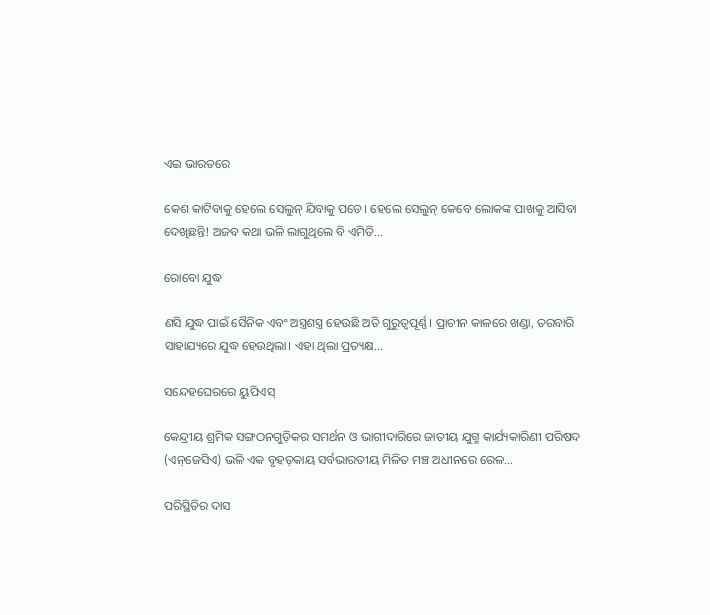ଏଇ ଭାରତରେ

କେଶ କାଟିବାକୁ ହେଲେ ସେଲୁନ୍‌ ଯିବାକୁ ପଡେ। ହେଲେ ସେଲୁନ୍‌ କେବେ ଲୋକଙ୍କ ପାଖକୁ ଆସିବା ଦେଖିଛନ୍ତି! ଅଜବ କଥା ଭଳି ଲାଗୁଥିଲେ ବି ଏମିତି...

ରୋବୋ ଯୁଦ୍ଧ

ଣସି ଯୁଦ୍ଧ ପାଇଁ ସୈନିକ ଏବଂ ଅସ୍ତ୍ରଶସ୍ତ୍ର ହେଉଛି ଅତି ଗୁରୁତ୍ୱପୂର୍ଣ୍ଣ। ପ୍ରାଚୀନ କାଳରେ ଖଣ୍ଡା, ତରବାରି ସାହାଯ୍ୟରେ ଯୁଦ୍ଧ ହେଉଥିଲା। ଏହା ଥିଲା ପ୍ରତ୍ୟକ୍ଷ...

ସନ୍ଦେହଘେରରେ ୟୁପିଏସ୍‌

କେନ୍ଦ୍ରୀୟ ଶ୍ରମିକ ସଙ୍ଗଠନଗୁଡ଼ିକର ସମର୍ଥନ ଓ ଭାଗୀଦାରିରେ ଜାତୀୟ ଯୁଗ୍ମ କାର୍ଯ୍ୟକାରିଣୀ ପରିଷଦ (ଏନ୍‌ଜେସିଏ) ଭଳି ଏକ ବୃହତ୍‌କାୟ ସର୍ବଭାରତୀୟ ମିଳିତ ମଞ୍ଚ ଅଧୀନରେ ରେଳ...

ପରିସ୍ଥିତିର ଦାସ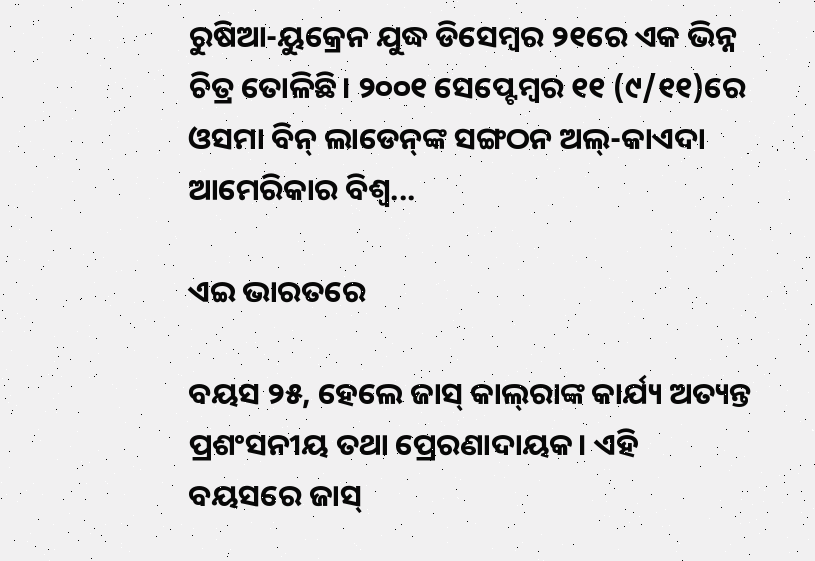ରୁଷିଆ-ୟୁକ୍ରେନ ଯୁଦ୍ଧ ଡିସେମ୍ବର ୨୧ରେ ଏକ ଭିନ୍ନ ଚିତ୍ର ତୋଳିଛି। ୨୦୦୧ ସେପ୍ଟେମ୍ବର ୧୧ (୯/୧୧)ରେ ଓସମା ବିନ୍‌ ଲାଡେନ୍‌ଙ୍କ ସଙ୍ଗଠନ ଅଲ୍‌-କାଏଦା ଆମେରିକାର ବିଶ୍ୱ...

ଏଇ ଭାରତରେ

ବୟସ ୨୫, ହେଲେ ଜାସ୍‌ କାଲ୍‌ରାଙ୍କ କାର୍ଯ୍ୟ ଅତ୍ୟନ୍ତ ପ୍ରଶଂସନୀୟ ତଥା ପ୍ରେରଣାଦାୟକ। ଏହି ବୟସରେ ଜାସ୍‌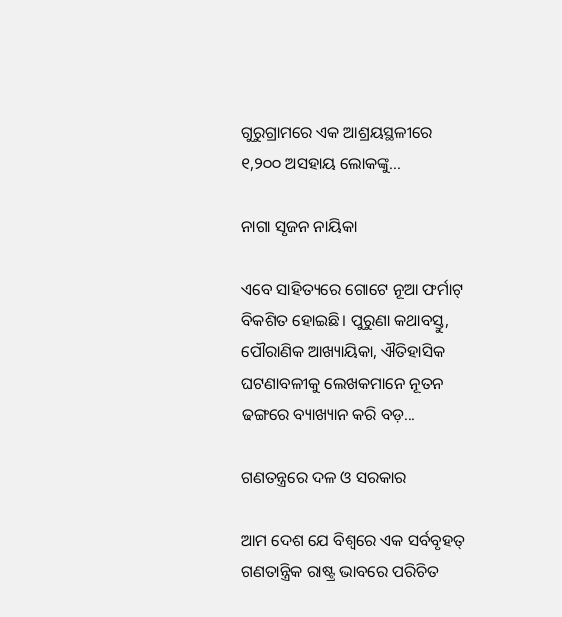ଗୁରୁଗ୍ରାମରେ ଏକ ଆଶ୍ରୟସ୍ଥଳୀରେ ୧,୨୦୦ ଅସହାୟ ଲୋକଙ୍କୁ...

ନାଗା ସୃଜନ ନାୟିକା

ଏବେ ସାହିତ୍ୟରେ ଗୋଟେ ନୂଆ ଫର୍ମାଟ୍‌ ବିକଶିତ ହୋଇଛି। ପୁରୁଣା କଥାବସ୍ତୁ, ପୌରାଣିକ ଆଖ୍ୟାୟିକା, ଐତିହାସିକ ଘଟଣାବଳୀକୁ ଲେଖକମାନେ ନୂତନ ଢଙ୍ଗରେ ବ୍ୟାଖ୍ୟାନ କରି ବଡ଼...

ଗଣତନ୍ତ୍ରରେ ଦଳ ଓ ସରକାର

ଆମ ଦେଶ ଯେ ବିଶ୍ୱରେ ଏକ ସର୍ବବୃହତ୍‌ ଗଣତାନ୍ତ୍ରିକ ରାଷ୍ଟ୍ର ଭାବରେ ପରିଚିତ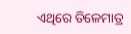ଏଥିରେ ତିଳେମାତ୍ର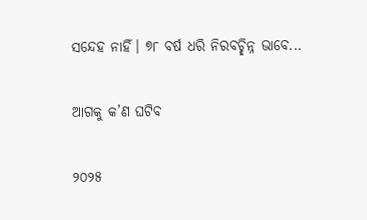ସନ୍ଦେହ ନାହିଁ। ୭୮ ବର୍ଷ ଧରି ନିରବଚ୍ଛିନ୍ନ ଭାବେ...

ଆଗକୁ କ’ଣ ଘଟିବ

୨୦୨୫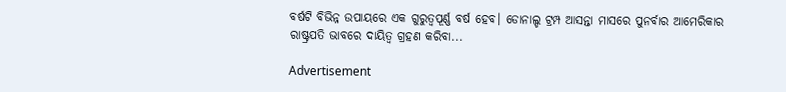ବର୍ଷଟି ବିଭିନ୍ନ ଉପାୟରେ ଏକ ଗୁରୁତ୍ୱପୂର୍ଣ୍ଣ ବର୍ଷ ହେବ। ଡୋନାଲ୍ଡ ଟ୍ରମ୍ପ ଆସନ୍ତା ମାସରେ ପୁନର୍ବାର ଆମେରିକାର ରାଷ୍ଟ୍ରପତି ଭାବରେ ଦାୟିତ୍ୱ ଗ୍ରହଣ କରିବା...

Advertisement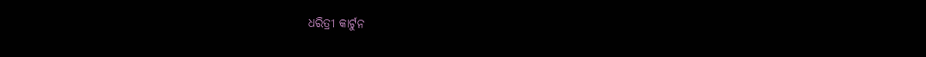ଧରିତ୍ରୀ କାର୍ଟୁନ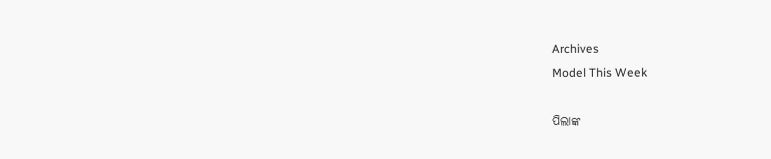Archives
Model This Week

ପିଲାଙ୍କ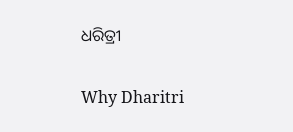ଧରିତ୍ରୀ

Why Dharitri